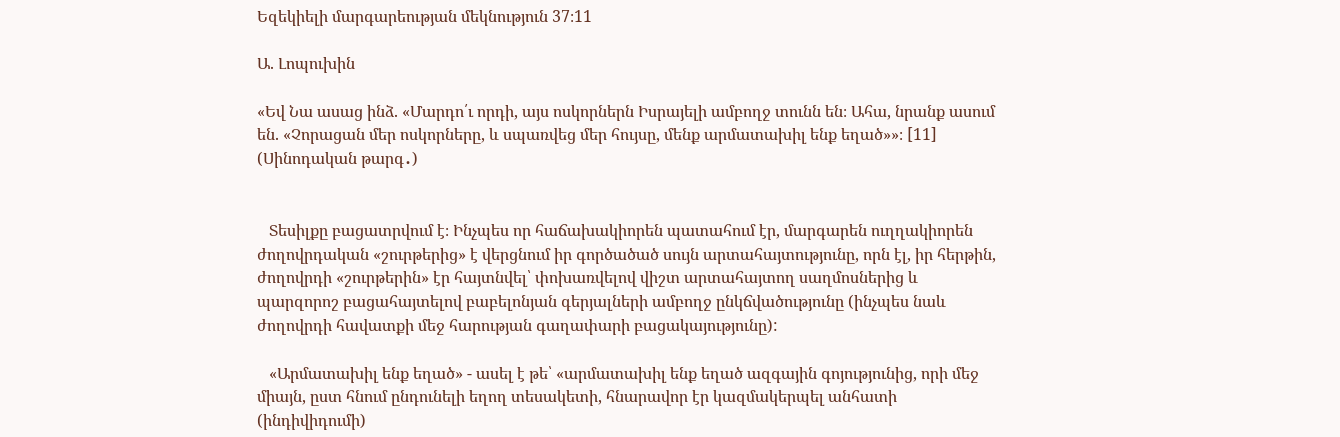Եզեկիելի մարգարեության մեկնություն 37։11

Ա. Լոպուխին

«Եվ Նա ասաց ինձ. «Մարդո՛ւ որդի, այս ոսկորներն Իսրայելի ամբողջ տունն են։ Ահա, նրանք ասում են. «Չորացան մեր ոսկորները, և սպառվեց մեր հույսը, մենք արմատախիլ ենք եղած»»։ [11] (Սինոդական թարգ․)


   Տեսիլքը բացատրվում է։ Ինչպես որ հաճախակիորեն պատահում էր, մարգարեն ուղղակիորեն ժողովրդական «շուրթերից» է վերցնում իր գործածած սույն արտահայտությունը, որն էլ, իր հերթին, ժողովրդի «շուրթերին» էր հայտնվել՝ փոխառվելով վիշտ արտահայտող սաղմոսներից և պարզորոշ բացահայտելով բաբելոնյան գերյալների ամբողջ ընկճվածությունը (ինչպես նաև ժողովրդի հավատքի մեջ հարության գաղափարի բացակայությունը):

   «Արմատախիլ ենք եղած» - ասել է թե՝ «արմատախիլ ենք եղած ազգային գոյությունից, որի մեջ միայն, ըստ հնում ընդունելի եղող տեսակետի, հնարավոր էր կազմակերպել անհատի (ինդիվիդումի)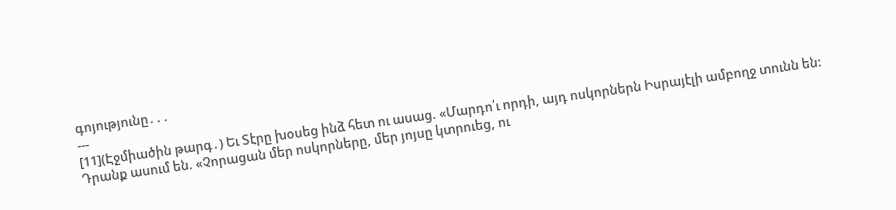գոյությունը․․․
---
[11](Էջմիածին թարգ․) Եւ Տէրը խօսեց ինձ հետ ու ասաց. «Մարդո՛ւ որդի, այդ ոսկորներն Իսրայէլի ամբողջ տունն են: Դրանք ասում են. «Չորացան մեր ոսկորները, մեր յոյսը կտրուեց, ու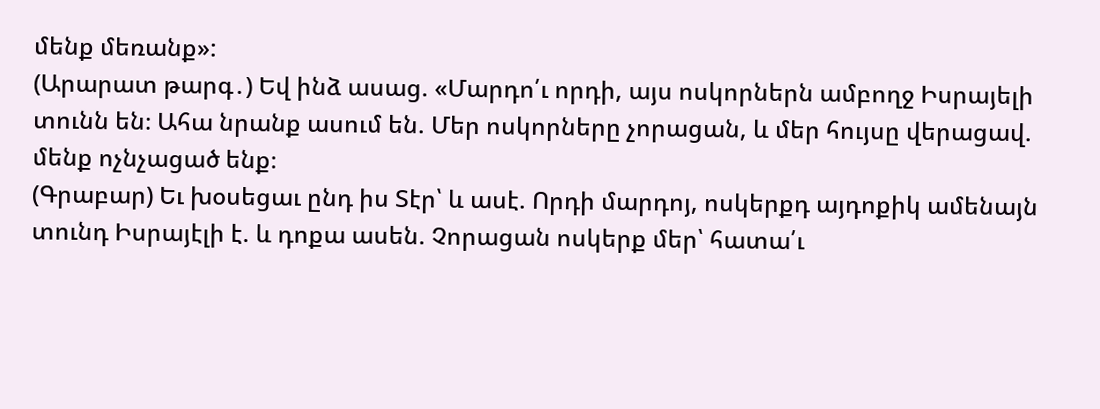մենք մեռանք»:
(Արարատ թարգ․) Եվ ինձ ասաց. «Մարդո՛ւ որդի, այս ոսկորներն ամբողջ Իսրայելի տունն են։ Ահա նրանք ասում են. Մեր ոսկորները չորացան, և մեր հույսը վերացավ. մենք ոչնչացած ենք։
(Գրաբար) Եւ խօսեցաւ ընդ իս Տէր՝ և ասէ. Որդի մարդոյ, ոսկերքդ այդոքիկ ամենայն տունդ Իսրայէլի է. և դոքա ասեն. Չորացան ոսկերք մեր՝ հատա՛ւ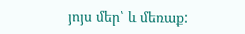յոյս մեր՝ և մեռաք: